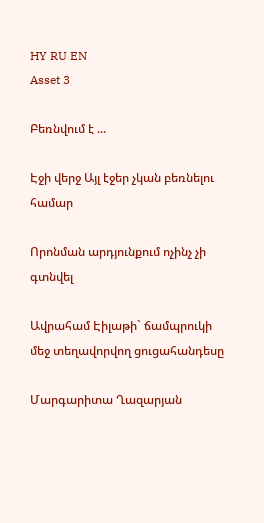HY RU EN
Asset 3

Բեռնվում է ...

Էջի վերջ Այլ էջեր չկան բեռնելու համար

Որոնման արդյունքում ոչինչ չի գտնվել

Ավրահամ Էիլաթի` ճամպրուկի մեջ տեղավորվող ցուցահանդեսը

Մարգարիտա Ղազարյան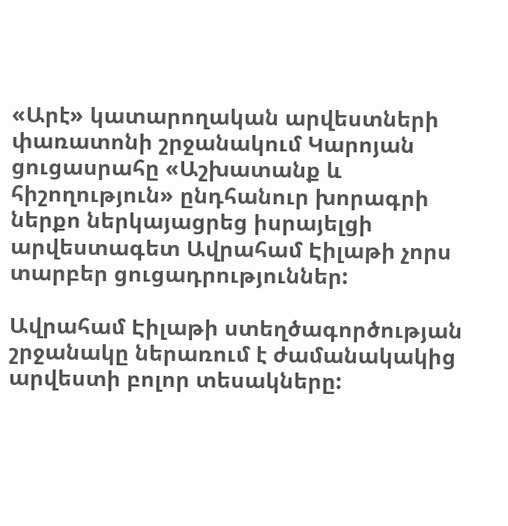«Արէ» կատարողական արվեստների փառատոնի շրջանակում Կարոյան ցուցասրահը «Աշխատանք և հիշողություն» ընդհանուր խորագրի ներքո ներկայացրեց իսրայելցի արվեստագետ Ավրահամ Էիլաթի չորս տարբեր ցուցադրություններ:

Ավրահամ Էիլաթի ստեղծագործության շրջանակը ներառում է ժամանակակից արվեստի բոլոր տեսակները: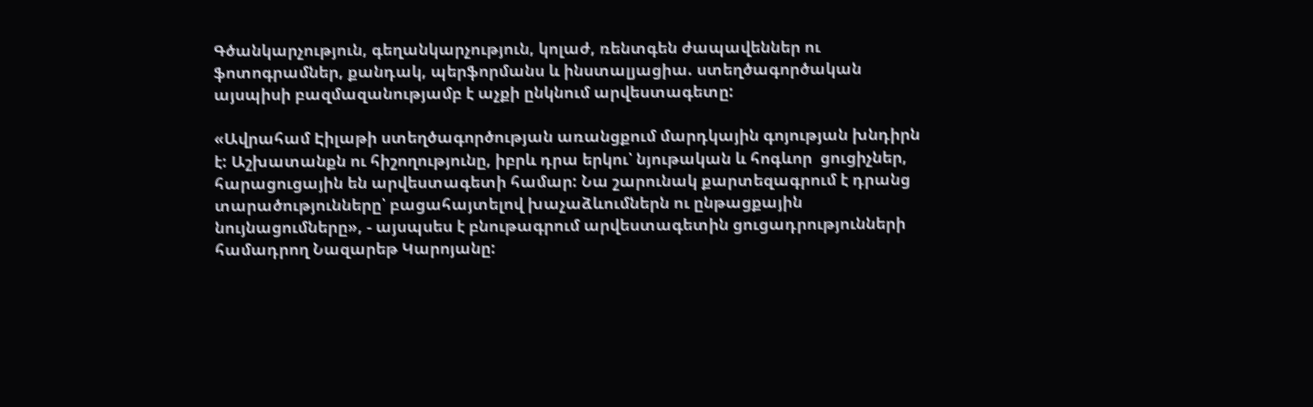Գծանկարչություն, գեղանկարչություն, կոլաժ, ռենտգեն ժապավեններ ու ֆոտոգրամներ, քանդակ, պերֆորմանս և ինստալյացիա. ստեղծագործական այսպիսի բազմազանությամբ է աչքի ընկնում արվեստագետը:

«Ավրահամ Էիլաթի ստեղծագործության առանցքում մարդկային գոյության խնդիրն է: Աշխատանքն ու հիշողությունը, իբրև դրա երկու՝ նյութական և հոգևոր  ցուցիչներ, հարացուցային են արվեստագետի համար: Նա շարունակ քարտեզագրում է դրանց տարածությունները՝ բացահայտելով խաչաձևումներն ու ընթացքային նույնացումները», - այսպսես է բնութագրում արվեստագետին ցուցադրությունների համադրող Նազարեթ Կարոյանը: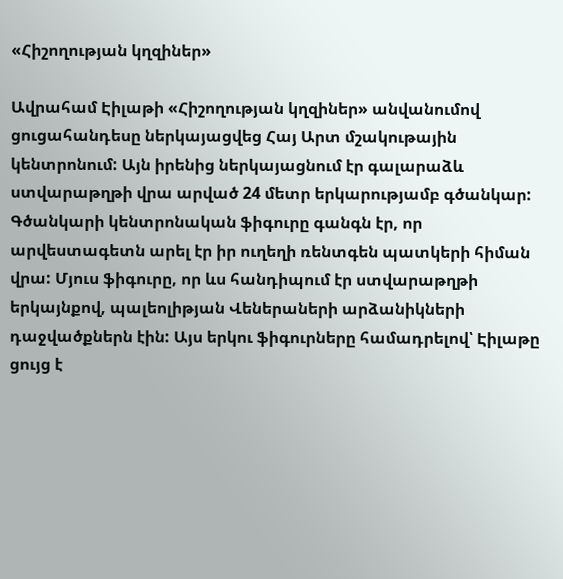«Հիշողության կղզիներ»

Ավրահամ Էիլաթի «Հիշողության կղզիներ» անվանումով ցուցահանդեսը ներկայացվեց Հայ Արտ մշակութային կենտրոնում: Այն իրենից ներկայացնում էր գալարաձև ստվարաթղթի վրա արված 24 մետր երկարությամբ գծանկար: Գծանկարի կենտրոնական ֆիգուրը գանգն էր, որ արվեստագետն արել էր իր ուղեղի ռենտգեն պատկերի հիման վրա: Մյուս ֆիգուրը, որ ևս հանդիպում էր ստվարաթղթի երկայնքով, պալեոլիթյան Վեներաների արձանիկների դաջվածքներն էին: Այս երկու ֆիգուրները համադրելով՝ Էիլաթը ցույց է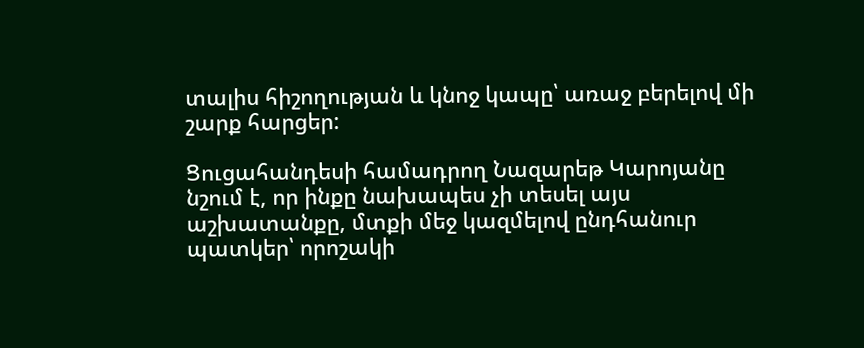տալիս հիշողության և կնոջ կապը՝ առաջ բերելով մի շարք հարցեր:

Ցուցահանդեսի համադրող Նազարեթ Կարոյանը նշում է, որ ինքը նախապես չի տեսել այս աշխատանքը, մտքի մեջ կազմելով ընդհանուր պատկեր՝ որոշակի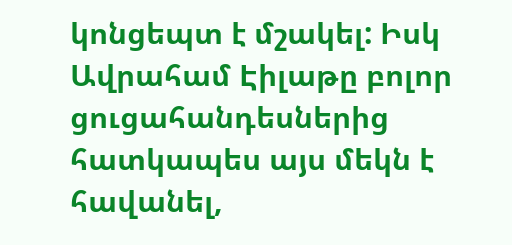կոնցեպտ է մշակել: Իսկ Ավրահամ Էիլաթը բոլոր ցուցահանդեսներից հատկապես այս մեկն է հավանել,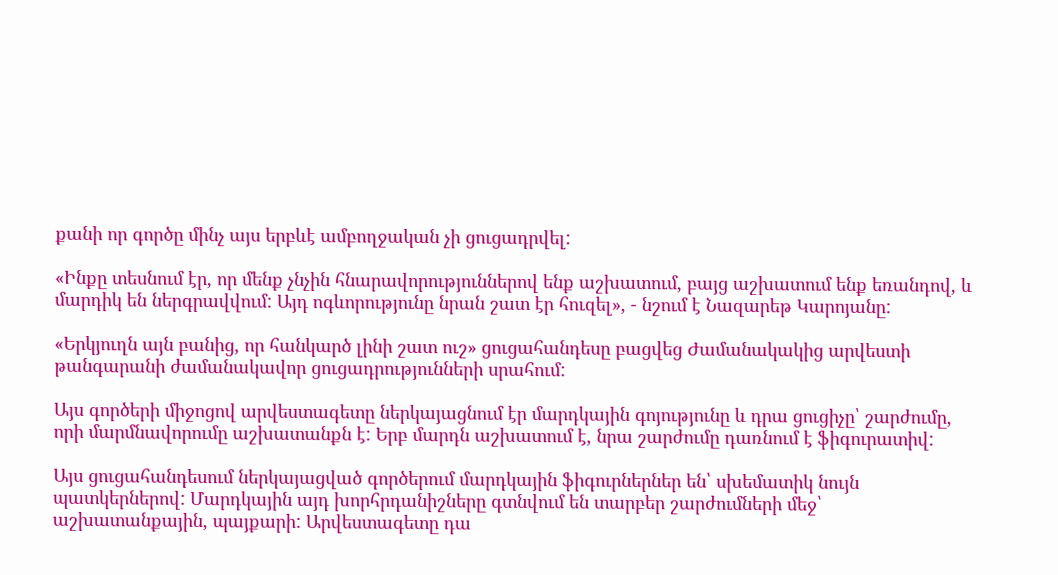քանի որ գործը մինչ այս երբևէ ամբողջական չի ցուցադրվել:

«Ինքը տեսնում էր, որ մենք չնչին հնարավորություններով ենք աշխատում, բայց աշխատում ենք եռանդով, և մարդիկ են ներգրավվում: Այդ ոգևորությունը նրան շատ էր հուզել», - նշում է Նազարեթ Կարոյանը:

«Երկյուղն այն բանից, որ հանկարծ լինի շատ ուշ» ցուցահանդեսը բացվեց Ժամանակակից արվեստի թանգարանի ժամանակավոր ցուցադրությունների սրահում:

Այս գործերի միջոցով արվեստագետը ներկայացնում էր մարդկային գոյությունը և դրա ցուցիչը՝ շարժումը, որի մարմնավորումը աշխատանքն է: Երբ մարդն աշխատում է, նրա շարժումը դառնում է ֆիգուրատիվ:

Այս ցուցահանդեսում ներկայացված գործերում մարդկային ֆիգուրներներ են՝ սխեմատիկ նույն պատկերներով: Մարդկային այդ խորհրդանիշները գտնվում են տարբեր շարժումների մեջ՝ աշխատանքային, պայքարի: Արվեստագետը դա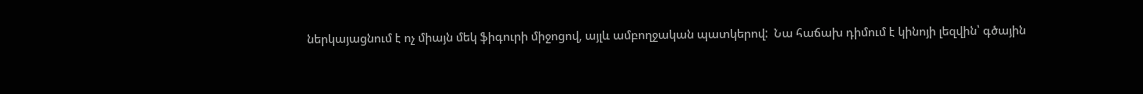ներկայացնում է ոչ միայն մեկ ֆիգուրի միջոցով, այլև ամբողջական պատկերով:  Նա հաճախ դիմում է կինոյի լեզվին՝ գծային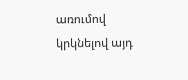առումով կրկնելով այդ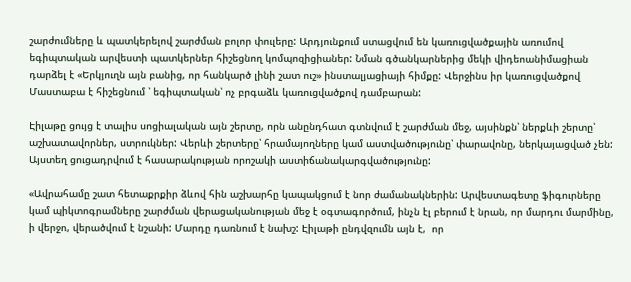շարժումները և պատկերելով շարժման բոլոր փուլերը: Արդյունքում ստացվում են կառուցվածքային առումով եգիպտական արվեստի պատկերներ հիշեցնող կոմպոզիցիաներ: Նման գծանկարներից մեկի վիդեոանիմացիան դարձել է «Երկյուղն այն բանից, որ հանկարծ լինի շատ ուշ» ինստալյացիայի հիմքը: Վերջինս իր կառուցվածքով Մաստաբա է հիշեցնում ՝ եգիպտական՝ ոչ բրգաձև կառուցվածքով դամբարան:

Էիլաթը ցույց է տալիս սոցիալական այն շերտը, որն անընդհատ գտնվում է շարժման մեջ, այսինքն՝ ներքևի շերտը՝ աշխատավորներ, ստրուկներ: Վերևի շերտերը՝ հրամայողները կամ աստվածությունը՝ փարավոնը, ներկայացված չեն: Այստեղ ցուցադրվում է հասարակության որոշակի աստիճանակարգվածությունը:

«Ավրահամը շատ հետաքրքիր ձևով հին աշխարհը կապակցում է նոր ժամանակներին: Արվեստագետը ֆիգուրները կամ պիկտոգրամները շարժման վերացականության մեջ է օգտագործում, ինչն էլ բերում է նրան, որ մարդու մարմինը, ի վերջո, վերածվում է նշանի: Մարդը դառնում է նախշ: Էիլաթի ընդվզումն այն է,  որ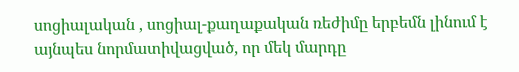սոցիալական , սոցիալ-քաղաքական ռեժիմը երբեմն լինում է այնպես նորմատիվացված, որ մեկ մարդը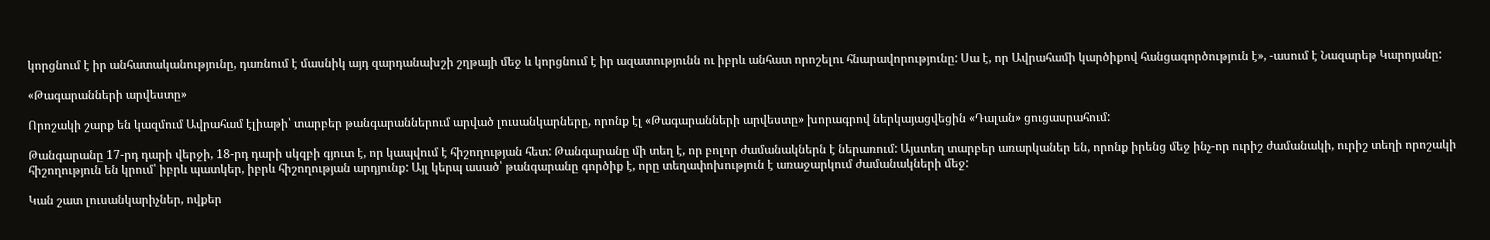կորցնում է իր անհատականությունը, դառնում է մասնիկ այդ զարդանախշի շղթայի մեջ և կորցնում է իր ազատությունն ու իբրև անհատ որոշելու հնարավորությունը: Սա է, որ Ավրահամի կարծիքով հանցագործություն է», -ասում է Նազարեթ Կարոյանը:

«Թագարանների արվեստը»

Որոշակի շարք են կազմում Ավրահամ էլիաթի՝ տարբեր թանգարաններում արված լուսանկարները, որոնք էլ «Թագարանների արվեստը» խորագրով ներկայացվեցին «Դալան» ցուցասրահում:

Թանգարանը 17-րդ դարի վերջի, 18-րդ դարի սկզբի գյուտ է, որ կապվում է հիշողության հետ: Թանգարանը մի տեղ է, որ բոլոր ժամանակներն է ներառում: Այստեղ տարբեր առարկաներ են, որոնք իրենց մեջ ինչ-որ ուրիշ ժամանակի, ուրիշ տեղի որոշակի հիշողություն են կրում՝ իբրև պատկեր, իբրև հիշողության արդյունք: Այլ կերպ ասած՝ թանգարանը գործիք է, որը տեղափոխություն է առաջարկում ժամանակների մեջ:

Կան շատ լուսանկարիչներ, ովքեր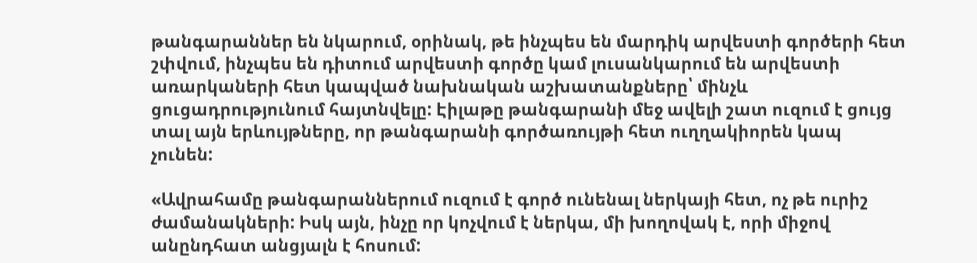թանգարաններ են նկարում, օրինակ, թե ինչպես են մարդիկ արվեստի գործերի հետ շփվում, ինչպես են դիտում արվեստի գործը կամ լուսանկարում են արվեստի առարկաների հետ կապված նախնական աշխատանքները՝ մինչև ցուցադրությունում հայտնվելը: Էիլաթը թանգարանի մեջ ավելի շատ ուզում է ցույց տալ այն երևույթները, որ թանգարանի գործառույթի հետ ուղղակիորեն կապ չունեն:

«Ավրահամը թանգարաններում ուզում է գործ ունենալ ներկայի հետ, ոչ թե ուրիշ ժամանակների: Իսկ այն, ինչը որ կոչվում է ներկա, մի խողովակ է, որի միջով անընդհատ անցյալն է հոսում: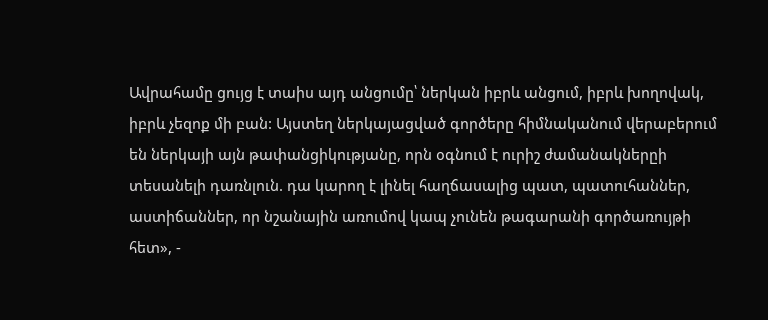Ավրահամը ցույց է տաիս այդ անցումը՝ ներկան իբրև անցում, իբրև խողովակ, իբրև չեզոք մի բան: Այստեղ ներկայացված գործերը հիմնականում վերաբերում են ներկայի այն թափանցիկությանը, որն օգնում է ուրիշ ժամանակներըի տեսանելի դառնլուն. դա կարող է լինել հաղճասալից պատ, պատուհաններ, աստիճաններ, որ նշանային առումով կապ չունեն թագարանի գործառույթի հետ», -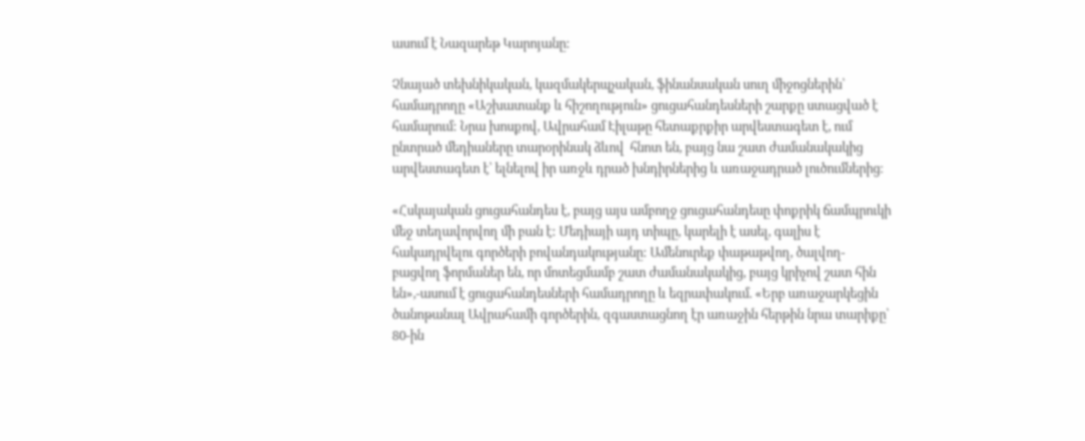ասում է Նազարեթ Կարոյանը:

Չնայած տեխնիկական, կազմակերպչական, ֆինանսական սուղ միջոցներին՝ համադրողը «Աշխատանք և հիշողություն» ցուցահանդեսների շարքը ստացված է համարում: Նրա խոսքով, Ավրահամ Էիլաթը հետաքրքիր արվեստագետ է, ում ընտրած մեդիաները տարօրինակ ձևով  հնոտ են, բայց նա շատ ժամանակակից արվեստագետ է՝ ելնելով իր առջև դրած խնդիրներից և առաջադրած լուծումներից։

«Հսկայական ցուցահանդես է, բայց այս ամբողջ ցուցահանդեսը փոքրիկ ճամպրուկի մեջ տեղավորվող մի բան է: Մեդիայի այդ տիպը, կարելի է ասել, գալիս է հակադրվելու գործերի բովանդակությանը: Ամենուրեք փաթաթվող, ծալվող-բացվող ֆորմաներ են, որ մոտեցմամբ շատ ժամանակակից, բայց կրիչով շատ հին են»,-ասում է ցուցահանդեսների համադրողը և եզրափակում. «Երբ առաջարկեցին ծանոթանալ Ավրահամի գործերին, զգաստացնող էր առաջին հերթին նրա տարիքը՝ 80-ին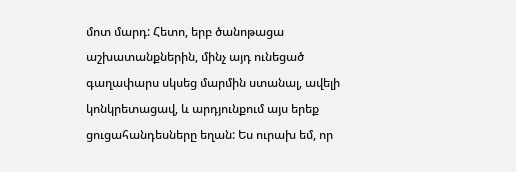մոտ մարդ: Հետո, երբ ծանոթացա աշխատանքներին, մինչ այդ ունեցած գաղափարս սկսեց մարմին ստանալ, ավելի կոնկրետացավ, և արդյունքում այս երեք ցուցահանդեսները եղան: Ես ուրախ եմ, որ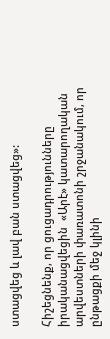ստացվեց և լավ բան ստացվեց»:

Հիշեցնենք, որ ցուցադրությունները իրականացվեցին  «Արէ» կատարողական արվեստների փառատոնի շրջանակում, որ ընթացքի մեջ կլինի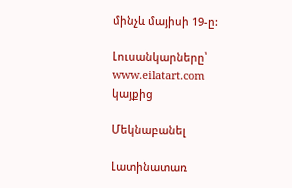մինչև մայիսի 19-ը:

Լուսանկարները՝ www.eilatart.com  կայքից

Մեկնաբանել

Լատինատառ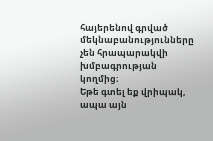հայերենով գրված մեկնաբանությունները չեն հրապարակվի խմբագրության կողմից։
Եթե գտել եք վրիպակ, ապա այն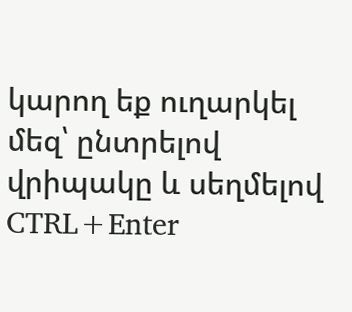կարող եք ուղարկել մեզ՝ ընտրելով վրիպակը և սեղմելով CTRL+Enter